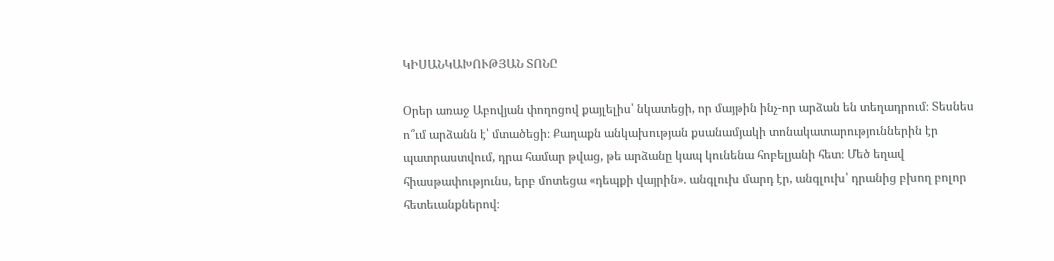ԿԻՍԱՆԿԱԽՈՒԹՅԱՆ ՏՈՆԸ

Օրեր առաջ Աբովյան փողոցով քայլելիս՝ նկատեցի, որ մայթին ինչ-որ արձան են տեղադրում։ Տեսնես ո՞ւմ արձանն է՝ մտածեցի։ Քաղաքն անկախության քսանամյակի տոնակատարություններին էր պատրաստվում, դրա համար թվաց, թե արձանը կապ կունենա հոբելյանի հետ։ Մեծ եղավ հիասթափությունս, երբ մոտեցա «դեպքի վայրին». անգլուխ մարդ էր, անգլուխ՝ դրանից բխող բոլոր հետեւանքներով։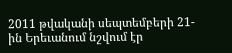2011 թվականի սեպտեմբերի 21-ին Երեւանում նշվում էր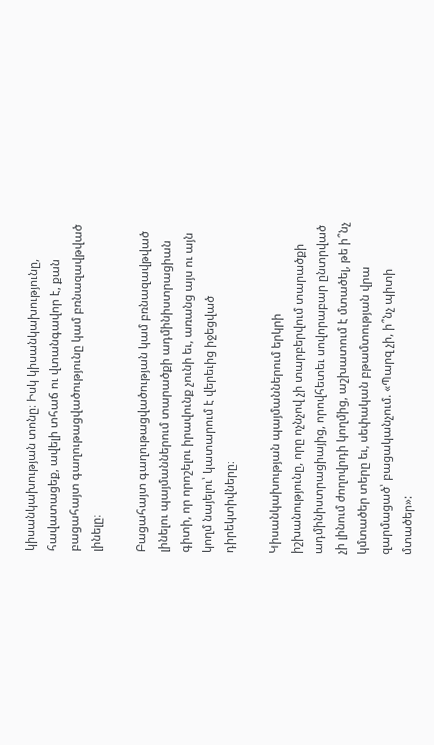կիսանկախության տոնը։ Իսկ կիսանկախությունը, հավատացեք, ավելի տհաճ ու վտանգավոր է, քան բացահայտ գաղութացվածությունը կամ բռնազավթված լինելը։

Բացահայտ գաղութացվածության կամ բռնազավթված լինելու պայմաններում տարածքի ադմինիստրացիան գիտի, որ որոշելու իրավունք չունի եւ, առանց այս ու այն կողմ նայելու՝ կատարում է վերեւից իջեցված դիրեկտիվները։

Կիսանկախության պայմաններում երկրի իշխանությունը, որը ոչնչով չի տարբերվում տարածքի ադմինիստրացիայից, որովհետեւ սովորաբար ընտրված չի լինում ժողովրդի կողմից, աշխատում է մտածել, թե ի՞նչ կմտածեր տերը եւ, սեփական բթամտության վրա զարմացած՝ բացականչում. «Պարզ չի, ի՞նչ պիտի մտածեր»: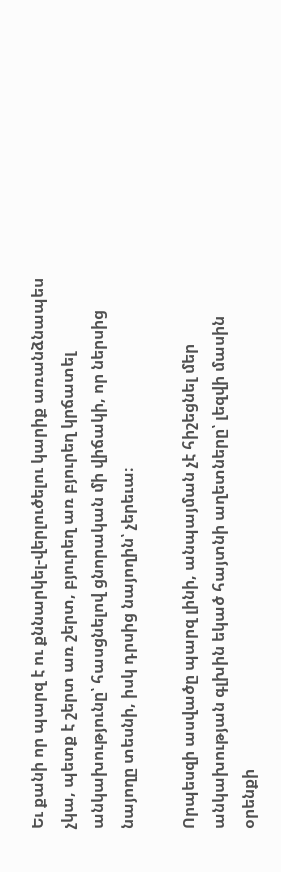Եւ քանի որ պարզ է ու քննարկել-վերլուծելու կարիք առանձնապես չկա, պետք է շերտ առ շերտ, բյուրեղ առ բյուրեղ կրճատել անկախությունը՝ հասցնելով ցնորական մի վիճակի, որ ներսից նայողը տեսնի, իսկ դրսից նայողին՝ չերեւա։

Որպեսզի ասվածը պարզ լինի, անպայման չէ հիշեցնել մեր անկախության գլխին եկած հայտնի աղետները՝ լեզվի մասին օրենքի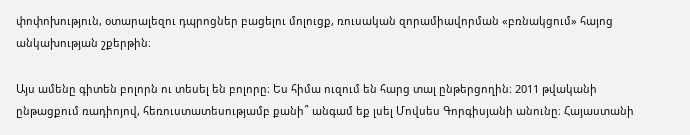փոփոխություն, օտարալեզու դպրոցներ բացելու մոլուցք, ռուսական զորամիավորման «բռնակցում» հայոց անկախության շքերթին։

Այս ամենը գիտեն բոլորն ու տեսել են բոլորը։ Ես հիմա ուզում են հարց տալ ընթերցողին։ 2011 թվականի ընթացքում ռադիոյով, հեռուստատեսությամբ քանի՞ անգամ եք լսել Մովսես Գորգիսյանի անունը։ Հայաստանի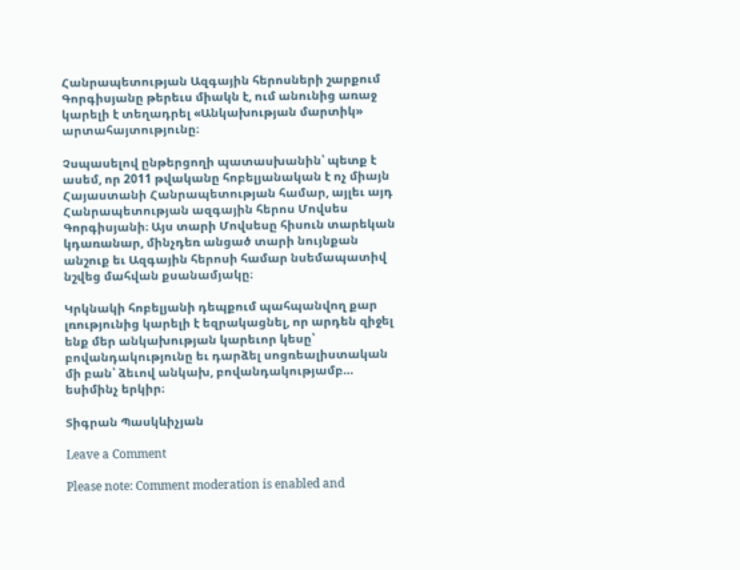Հանրապետության Ազգային հերոսների շարքում Գորգիսյանը թերեւս միակն է, ում անունից առաջ կարելի է տեղադրել «Անկախության մարտիկ» արտահայտությունը։

Չսպասելով ընթերցողի պատասխանին՝ պետք է ասեմ, որ 2011 թվականը հոբելյանական է ոչ միայն Հայաստանի Հանրապետության համար, այլեւ այդ Հանրապետության ազգային հերոս Մովսես Գորգիսյանի։ Այս տարի Մովսեսը հիսուն տարեկան կդառանար, մինչդեռ անցած տարի նույնքան անշուք եւ Ազգային հերոսի համար նսեմապատիվ նշվեց մահվան քսանամյակը։

Կրկնակի հոբելյանի դեպքում պահպանվող քար լռությունից կարելի է եզրակացնել, որ արդեն զիջել ենք մեր անկախության կարեւոր կեսը՝ բովանդակությունը եւ դարձել սոցռեալիստական մի բան՝ ձեւով անկախ, բովանդակությամբ… եսիմինչ երկիր։

Տիգրան Պասկևիչյան

Leave a Comment

Please note: Comment moderation is enabled and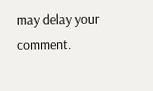may delay your comment.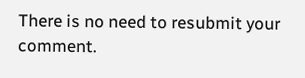There is no need to resubmit your comment.